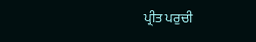ਪ੍ਰੀਤ ਪਰੁਚੀ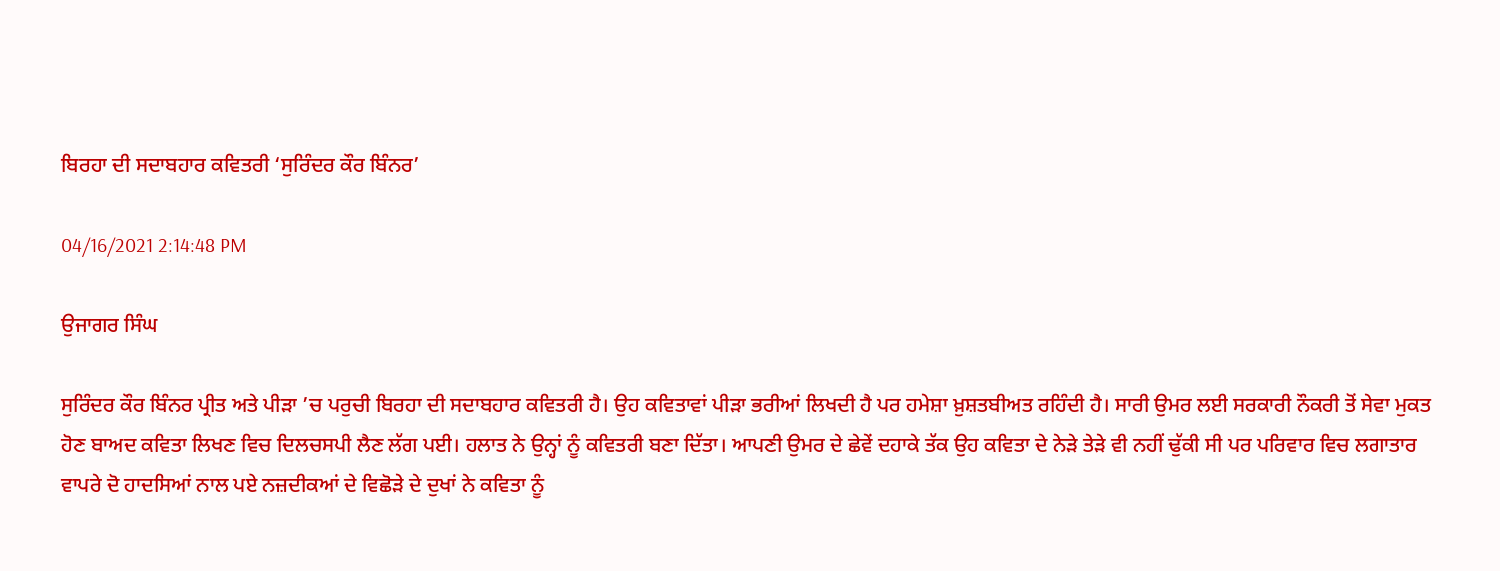ਬਿਰਹਾ ਦੀ ਸਦਾਬਹਾਰ ਕਵਿਤਰੀ ‘ਸੁਰਿੰਦਰ ਕੌਰ ਬਿੰਨਰ’

04/16/2021 2:14:48 PM

ਉਜਾਗਰ ਸਿੰਘ

ਸੁਰਿੰਦਰ ਕੌਰ ਬਿੰਨਰ ਪ੍ਰੀਤ ਅਤੇ ਪੀੜਾ ’ਚ ਪਰੁਚੀ ਬਿਰਹਾ ਦੀ ਸਦਾਬਹਾਰ ਕਵਿਤਰੀ ਹੈ। ਉਹ ਕਵਿਤਾਵਾਂ ਪੀੜਾ ਭਰੀਆਂ ਲਿਖਦੀ ਹੈ ਪਰ ਹਮੇਸ਼ਾ ਖ਼ੁਸ਼ਤਬੀਅਤ ਰਹਿੰਦੀ ਹੈ। ਸਾਰੀ ਉਮਰ ਲਈ ਸਰਕਾਰੀ ਨੌਕਰੀ ਤੋਂ ਸੇਵਾ ਮੁਕਤ ਹੋਣ ਬਾਅਦ ਕਵਿਤਾ ਲਿਖਣ ਵਿਚ ਦਿਲਚਸਪੀ ਲੈਣ ਲੱਗ ਪਈ। ਹਲਾਤ ਨੇ ਉਨ੍ਹਾਂ ਨੂੰ ਕਵਿਤਰੀ ਬਣਾ ਦਿੱਤਾ। ਆਪਣੀ ਉਮਰ ਦੇ ਛੇਵੇਂ ਦਹਾਕੇ ਤੱਕ ਉਹ ਕਵਿਤਾ ਦੇ ਨੇੜੇ ਤੇੜੇ ਵੀ ਨਹੀਂ ਢੁੱਕੀ ਸੀ ਪਰ ਪਰਿਵਾਰ ਵਿਚ ਲਗਾਤਾਰ ਵਾਪਰੇ ਦੋ ਹਾਦਸਿਆਂ ਨਾਲ ਪਏ ਨਜ਼ਦੀਕਆਂ ਦੇ ਵਿਛੋੜੇ ਦੇ ਦੁਖਾਂ ਨੇ ਕਵਿਤਾ ਨੂੰ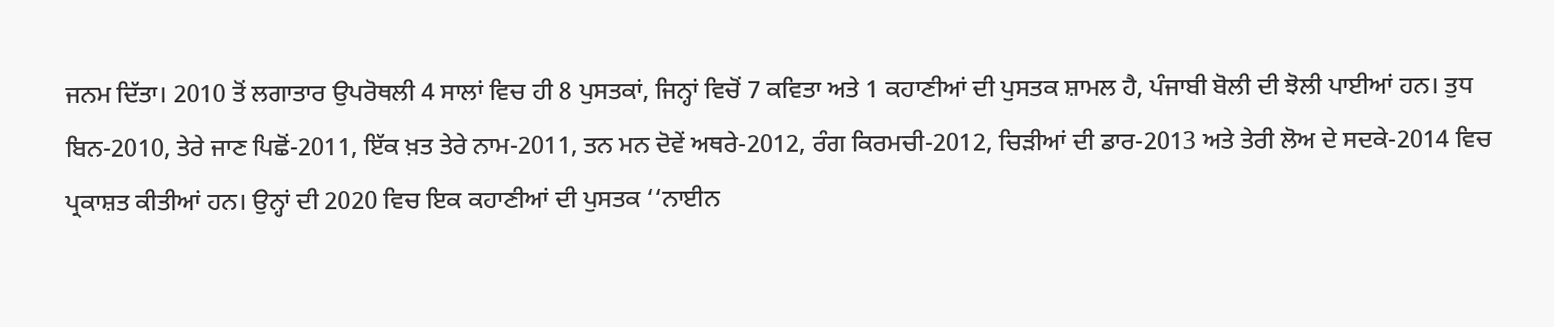ਜਨਮ ਦਿੱਤਾ। 2010 ਤੋਂ ਲਗਾਤਾਰ ਉਪਰੋਥਲੀ 4 ਸਾਲਾਂ ਵਿਚ ਹੀ 8 ਪੁਸਤਕਾਂ, ਜਿਨ੍ਹਾਂ ਵਿਚੋਂ 7 ਕਵਿਤਾ ਅਤੇ 1 ਕਹਾਣੀਆਂ ਦੀ ਪੁਸਤਕ ਸ਼ਾਮਲ ਹੈ, ਪੰਜਾਬੀ ਬੋਲੀ ਦੀ ਝੋਲੀ ਪਾਈਆਂ ਹਨ। ਤੁਧ ਬਿਨ-2010, ਤੇਰੇ ਜਾਣ ਪਿਛੋਂ-2011, ਇੱਕ ਖ਼ਤ ਤੇਰੇ ਨਾਮ-2011, ਤਨ ਮਨ ਦੋਵੇਂ ਅਥਰੇ-2012, ਰੰਗ ਕਿਰਮਚੀ-2012, ਚਿੜੀਆਂ ਦੀ ਡਾਰ-2013 ਅਤੇ ਤੇਰੀ ਲੋਅ ਦੇ ਸਦਕੇ-2014 ਵਿਚ ਪ੍ਰਕਾਸ਼ਤ ਕੀਤੀਆਂ ਹਨ। ਉਨ੍ਹਾਂ ਦੀ 2020 ਵਿਚ ਇਕ ਕਹਾਣੀਆਂ ਦੀ ਪੁਸਤਕ ‘‘ਨਾਈਨ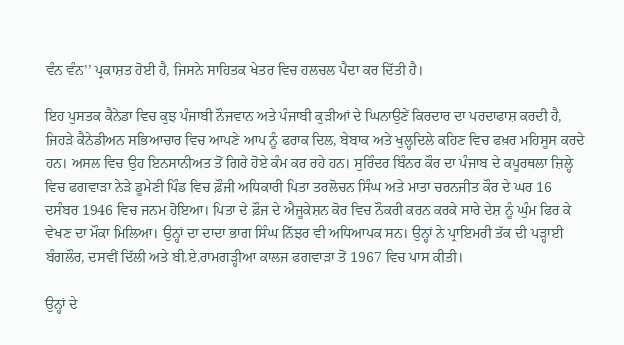ਵੰਨ ਵੰਨ’’ ਪ੍ਰਕਾਸ਼ਤ ਹੋਈ ਹੈ, ਜਿਸਨੇ ਸਾਹਿਤਕ ਖੇਤਰ ਵਿਚ ਹਲਚਲ ਪੈਦਾ ਕਰ ਦਿੱਤੀ ਹੈ।

ਇਹ ਪੁਸਤਕ ਕੈਨੇਡਾ ਵਿਚ ਕੁਝ ਪੰਜਾਬੀ ਨੌਜਵਾਨ ਅਤੇ ਪੰਜਾਬੀ ਕੁੜੀਆਂ ਦੇ ਘਿਨਾਉਣੇਂ ਕਿਰਦਾਰ ਦਾ ਪਰਦਾਫਾਸ਼ ਕਰਦੀ ਹੈ, ਜਿਹੜੇ ਕੈਨੇਡੀਅਨ ਸਭਿਆਚਾਰ ਵਿਚ ਆਪਣੇ ਆਪ ਨੂੰ ਫਰਾਕ ਦਿਲ, ਬੇਬਾਕ ਅਤੇ ਖੁਲ੍ਹਦਿਲੇ ਕਹਿਣ ਵਿਚ ਫਖ਼ਰ ਮਹਿਸੂਸ ਕਰਦੇ ਹਨ। ਅਸਲ ਵਿਚ ਉਹ ਇਨਸਾਨੀਅਤ ਤੋਂ ਗਿਰੇ ਹੋਏ ਕੰਮ ਕਰ ਰਹੇ ਹਨ। ਸੁਰਿੰਦਰ ਬਿੰਨਰ ਕੌਰ ਦਾ ਪੰਜਾਬ ਦੇ ਕਪੂਰਥਲਾ ਜ਼ਿਲ੍ਹੇ ਵਿਚ ਫਗਵਾੜਾ ਨੇੜੇ ਡੂਮੇਣੀ ਪਿੰਡ ਵਿਚ ਫ਼ੌਜੀ ਅਧਿਕਾਰੀ ਪਿਤਾ ਤਰਲੋਚਨ ਸਿੰਘ ਅਤੇ ਮਾਤਾ ਚਰਨਜੀਤ ਕੌਰ ਦੇ ਘਰ 16 ਦਸੰਬਰ 1946 ਵਿਚ ਜਨਮ ਹੋਇਆ। ਪਿਤਾ ਦੇ ਫ਼ੌਜ ਦੇ ਐਜੂਕੇਸ਼ਨ ਕੋਰ ਵਿਚ ਨੌਕਰੀ ਕਰਨ ਕਰਕੇ ਸਾਰੇ ਦੇਸ਼ ਨੂੰ ਘੁੰਮ ਫਿਰ ਕੇ ਵੇਖਣ ਦਾ ਮੌਕਾ ਮਿਲਿਆ। ਉਨ੍ਹਾਂ ਦਾ ਦਾਦਾ ਭਾਗ ਸਿੰਘ ਨਿੱਝਰ ਵੀ ਅਧਿਆਪਕ ਸਨ। ਉਨ੍ਹਾਂ ਨੇ ਪ੍ਰਾਇਮਰੀ ਤੱਕ ਦੀ ਪੜ੍ਹਾਈ ਬੰਗਲੌਰ, ਦਸਵੀਂ ਦਿੱਲੀ ਅਤੇ ਬੀ.ਏ.ਰਾਮਗੜ੍ਹੀਆ ਕਾਲਜ ਫਗਵਾੜਾ ਤੋਂ 1967 ਵਿਚ ਪਾਸ ਕੀਤੀ।

ਉਨ੍ਹਾਂ ਦੇ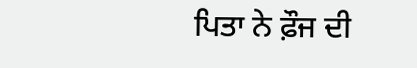ਪਿਤਾ ਨੇ ਫ਼ੌਜ ਦੀ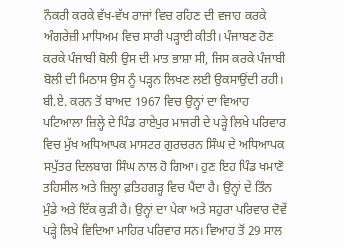ਨੌਕਰੀ ਕਰਕੇ ਵੱਖ-ਵੱਖ ਰਾਜਾਂ ਵਿਚ ਰਹਿਣ ਦੀ ਵਜਾਹ ਕਰਕੇ ਅੰਗਰੇਜ਼ੀ ਮਾਧਿਅਮ ਵਿਚ ਸਾਰੀ ਪੜ੍ਹਾਈ ਕੀਤੀ। ਪੰਜਾਬਣ ਹੋਣ ਕਰਕੇ ਪੰਜਾਬੀ ਬੋਲੀ ਉਸ ਦੀ ਮਾਤ ਭਾਸ਼ਾ ਸੀ, ਜਿਸ ਕਰਕੇ ਪੰਜਾਬੀ ਬੋਲੀ ਦੀ ਮਿਠਾਸ ਉਸ ਨੂੰ ਪੜ੍ਹਨ ਲਿਖਣ ਲਈ ਉਕਸਾਉਂਦੀ ਰਹੀ। ਬੀ.ਏ. ਕਰਨ ਤੋਂ ਬਾਅਦ 1967 ਵਿਚ ਉਨ੍ਹਾਂ ਦਾ ਵਿਆਹ ਪਟਿਆਲਾ ਜ਼ਿਲ੍ਹੇ ਦੇ ਪਿੰਡ ਰਾਏਪੁਰ ਮਾਜਰੀ ਦੇ ਪੜ੍ਹੇ ਲਿਖੇ ਪਰਿਵਾਰ ਵਿਚ ਮੁੱਖ ਅਧਿਆਪਕ ਮਾਸਟਰ ਗੁਰਚਰਨ ਸਿੰਘ ਦੇ ਅਧਿਆਪਕ ਸਪੁੱਤਰ ਦਿਲਬਾਗ ਸਿੰਘ ਨਾਲ ਹੋ ਗਿਆ। ਹੁਣ ਇਹ ਪਿੰਡ ਖਮਾਣੋ ਤਹਿਸੀਲ ਅਤੇ ਜ਼ਿਲ੍ਹਾ ਫ਼ਤਿਹਗੜ੍ਹ ਵਿਚ ਪੈਂਦਾ ਹੈ। ਉਨ੍ਹਾਂ ਦੇ ਤਿੰਨ ਮੁੰਡੇ ਅਤੇ ਇੱਕ ਕੁੜੀ ਹੈ। ਉਨ੍ਹਾਂ ਦਾ ਪੇਕਾ ਅਤੇ ਸਹੁਰਾ ਪਰਿਵਾਰ ਦੋਵੇਂ ਪੜ੍ਹੇ ਲਿਖੇ ਵਿਦਿਆ ਮਾਹਿਰ ਪਰਿਵਾਰ ਸਨ। ਵਿਆਹ ਤੋਂ 29 ਸਾਲ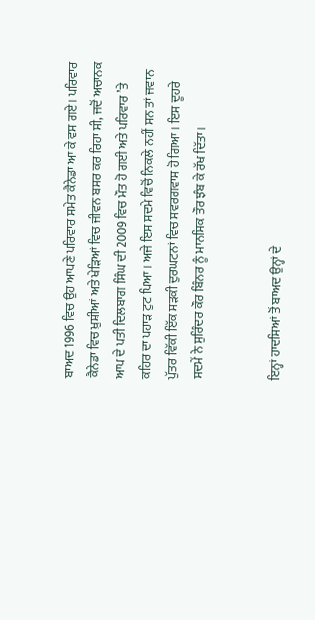ਬਾਅਦ 1996 ਵਿਚ ਉਹ ਆਪਣੇ ਪਰਿਵਾਰ ਸਮੇਤ ਕੈਨੇਡਾ ਆ ਕੇ ਵਸ ਗਏ। ਪਰਿਵਾਰ ਕੈਨੇਡਾ ਵਿਚ ਖ਼ੁਸ਼ੀਆਂ ਅਤੇ ਖੇੜਿਆਂ ਵਿਚ ਜੀਵਨ ਬਸਰ ਕਰ ਰਿਹਾ ਸੀ, ਜਦੋਂ ਅਚਾਨਕ ਆਪ ਦੇ ਪਤੀ ਦਿਲਬਾਗ ਸਿੰਘ ਦੀ 2009 ਵਿਚ ਮੌਤ ਹੋ ਗਈ ਅਤੇ ਪਰਿਵਾਰ ’ਤੇ ਕਹਿਰ ਦਾ ਪਹਾੜ ਟੁਟ ਪਿਆ। ਅਜੇ ਇਸ ਸਦਮੇ ਵਿਚੋਂ ਨਿਕਲੇ ਨਹੀਂ ਸਨ ਤਾਂ ਜਵਾਨ ਪੁੱਤਰ ਵਿੱਕੀ ਇੱਕ ਸੜਕੀ ਦੁਰਘਟਨਾਂ ਵਿਚ ਸਵਰਗਵਾਸ ਹੋ ਗਿਆ। ਇਸ ਦੂਹਰੇ ਸਦਮੇਂ ਨੇ ਸੁਰਿੰਦਰ ਕੌਰ ਬਿੰਨਰ ਨੂੰ ਮਾਨਸਿਕ ਤੌਰ ਝੰਬ ਕੇ ਰੱਖ ਦਿੱਤਾ।


ਇਨ੍ਹਾਂ ਹਾਦਸਿਆਂ ਤੋਂ ਬਾਅਦ ਉਨ੍ਹਾਂ ਦੇ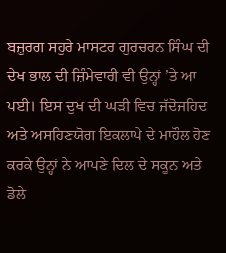ਬਜ਼ੁਰਗ ਸਹੁਰੇ ਮਾਸਟਰ ਗੁਰਚਰਨ ਸਿੰਘ ਦੀ ਦੇਖ ਭਾਲ ਦੀ ਜ਼ਿੰਮੇਵਾਰੀ ਵੀ ਉਨ੍ਹਾਂ ’ਤੇ ਆ ਪਈ। ਇਸ ਦੁਖ ਦੀ ਘੜੀ ਵਿਚ ਜੱਦੋਜਹਿਦ ਅਤੇ ਅਸਹਿਣਯੋਗ ਇਕਲਾਪੇ ਦੇ ਮਾਹੌਲ ਹੋਣ ਕਰਕੇ ਉਨ੍ਹਾਂ ਨੇ ਆਪਣੇ ਦਿਲ ਦੇ ਸਕੂਨ ਅਤੇ ਡੋਲੇ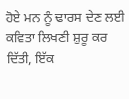ਹੋਏ ਮਨ ਨੂੰ ਢਾਰਸ ਦੇਣ ਲਈ ਕਵਿਤਾ ਲਿਖਣੀ ਸ਼ੁਰੂ ਕਰ ਦਿੱਤੀ, ਇੱਕ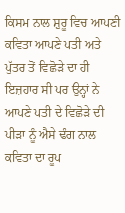ਕਿਸਮ ਨਾਲ ਸ਼ੁਰੂ ਵਿਚ ਆਪਣੀ ਕਵਿਤਾ ਆਪਣੇ ਪਤੀ ਅਤੇ ਪੁੱਤਰ ਤੋਂ ਵਿਛੋੜੇ ਦਾ ਹੀ ਇਜ਼ਹਾਰ ਸੀ ਪਰ ਉਨ੍ਹਾਂ ਨੇ ਆਪਣੇ ਪਤੀ ਦੇ ਵਿਛੋੜੇ ਦੀ ਪੀੜਾ ਨੂੰ ਐਸੇ ਢੰਗ ਨਾਲ ਕਵਿਤਾ ਦਾ ਰੂਪ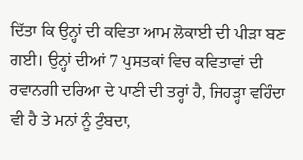ਦਿੱਤਾ ਕਿ ਉਨ੍ਹਾਂ ਦੀ ਕਵਿਤਾ ਆਮ ਲੋਕਾਈ ਦੀ ਪੀੜਾ ਬਣ ਗਈ। ਉਨ੍ਹਾਂ ਦੀਆਂ 7 ਪੁਸਤਕਾਂ ਵਿਚ ਕਵਿਤਾਵਾਂ ਦੀ ਰਵਾਨਗੀ ਦਰਿਆ ਦੇ ਪਾਣੀ ਦੀ ਤਰ੍ਹਾਂ ਹੈ, ਜਿਹੜ੍ਹਾ ਵਹਿੰਦਾ ਵੀ ਹੈ ਤੇ ਮਨਾਂ ਨੂੰ ਟੁੰਬਦਾ,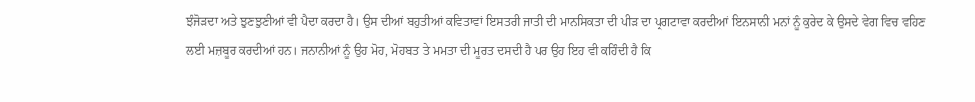ਝੰਜੋੜਦਾ ਅਤੇ ਝੁਣਝੁਣੀਆਂ ਵੀ ਪੈਦਾ ਕਰਦਾ ਹੈ। ਉਸ ਦੀਆਂ ਬਹੁਤੀਆਂ ਕਵਿਤਾਵਾਂ ਇਸਤਰੀ ਜਾਤੀ ਦੀ ਮਾਨਸਿਕਤਾ ਦੀ ਪੀੜ ਦਾ ਪ੍ਰਗਟਾਵਾ ਕਰਦੀਆਂ ਇਨਸਾਨੀ ਮਨਾਂ ਨੂੰ ਕੁਰੇਦ ਕੇ ਉਸਦੇ ਵੇਗ ਵਿਚ ਵਹਿਣ ਲਈ ਮਜ਼ਬੂਰ ਕਰਦੀਆਂ ਹਨ। ਜਨਾਨੀਆਂ ਨੂੰ ਉਹ ਮੋਹ, ਮੋਹਬਤ ਤੇ ਮਮਤਾ ਦੀ ਮੂਰਤ ਦਸਦੀ ਹੈ ਪਰ ਉਹ ਇਹ ਵੀ ਕਹਿੰਦੀ ਹੈ ਕਿ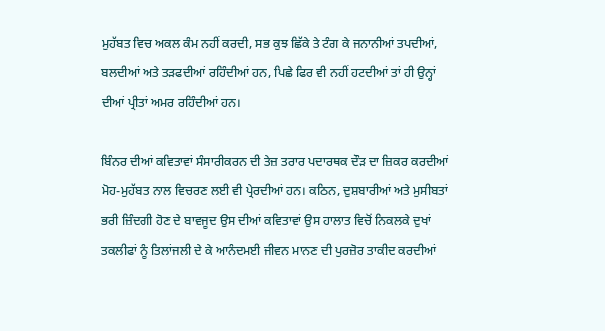ਮੁਹੱਬਤ ਵਿਚ ਅਕਲ ਕੰਮ ਨਹੀਂ ਕਰਦੀ, ਸਭ ਕੁਝ ਛਿੱਕੇ ਤੇ ਟੰਗ ਕੇ ਜਨਾਨੀਆਂ ਤਪਦੀਆਂ, ਬਲਦੀਆਂ ਅਤੇ ਤੜਫਦੀਆਂ ਰਹਿੰਦੀਆਂ ਹਨ, ਪਿਛੇ ਫਿਰ ਵੀ ਨਹੀਂ ਹਟਦੀਆਂ ਤਾਂ ਹੀ ਉਨ੍ਹਾਂ ਦੀਆਂ ਪ੍ਰੀਤਾਂ ਅਮਰ ਰਹਿੰਦੀਆਂ ਹਨ।

ਬਿੰਨਰ ਦੀਆਂ ਕਵਿਤਾਵਾਂ ਸੰਸਾਰੀਕਰਨ ਦੀ ਤੇਜ਼ ਤਰਾਰ ਪਦਾਰਥਕ ਦੌੜ ਦਾ ਜ਼ਿਕਰ ਕਰਦੀਆਂ ਮੋਹ-ਮੁਹੱਬਤ ਨਾਲ ਵਿਚਰਣ ਲਈ ਵੀ ਪ੍ਰੇਰਦੀਆਂ ਹਨ। ਕਠਿਨ, ਦੁਸ਼ਬਾਰੀਆਂ ਅਤੇ ਮੁਸੀਬਤਾਂ ਭਰੀ ਜ਼ਿੰਦਗੀ ਹੋਣ ਦੇ ਬਾਵਜੂਦ ਉਸ ਦੀਆਂ ਕਵਿਤਾਵਾਂ ਉਸ ਹਾਲਾਤ ਵਿਚੋਂ ਨਿਕਲਕੇ ਦੁਖਾਂ ਤਕਲੀਫਾਂ ਨੂੰ ਤਿਲਾਂਜਲੀ ਦੇ ਕੇ ਆਨੰਦਮਈ ਜੀਵਨ ਮਾਨਣ ਦੀ ਪੁਰਜ਼ੋਰ ਤਾਕੀਦ ਕਰਦੀਆਂ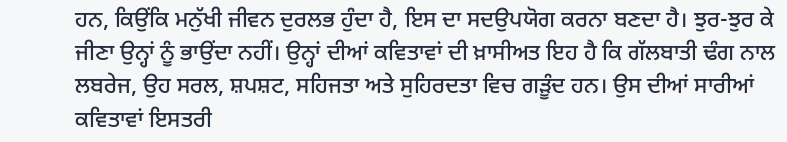ਹਨ, ਕਿਉਂਕਿ ਮਨੁੱਖੀ ਜੀਵਨ ਦੁਰਲਭ ਹੁੰਦਾ ਹੈ, ਇਸ ਦਾ ਸਦਉਪਯੋਗ ਕਰਨਾ ਬਣਦਾ ਹੈ। ਝੁਰ-ਝੁਰ ਕੇ ਜੀਣਾ ਉਨ੍ਹਾਂ ਨੂੰ ਭਾਉਂਦਾ ਨਹੀਂ। ਉਨ੍ਹਾਂ ਦੀਆਂ ਕਵਿਤਾਵਾਂ ਦੀ ਖ਼ਾਸੀਅਤ ਇਹ ਹੈ ਕਿ ਗੱਲਬਾਤੀ ਢੰਗ ਨਾਲ ਲਬਰੇਜ, ਉਹ ਸਰਲ, ਸ਼ਪਸ਼ਟ, ਸਹਿਜਤਾ ਅਤੇ ਸੁਹਿਰਦਤਾ ਵਿਚ ਗੜੂੰਦ ਹਨ। ਉਸ ਦੀਆਂ ਸਾਰੀਆਂ ਕਵਿਤਾਵਾਂ ਇਸਤਰੀ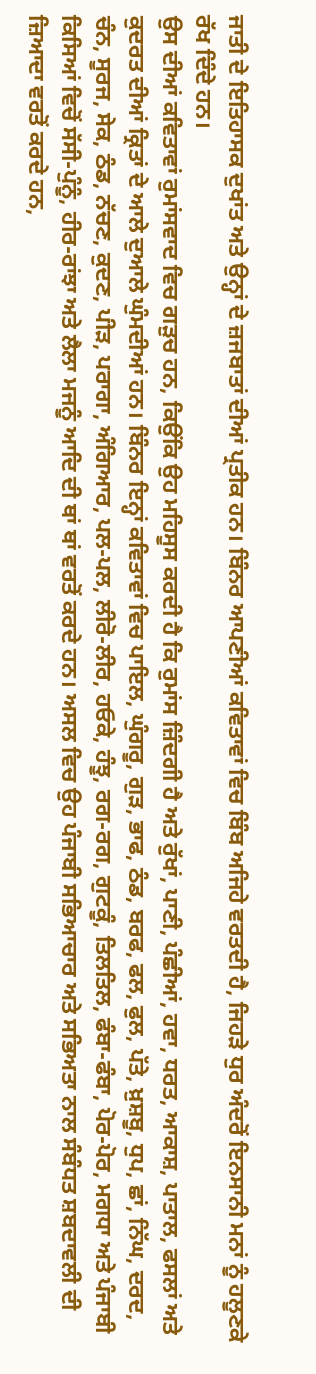ਜਾਤੀ ਦੇ ਇਤਿਹਾਸਕ ਦੁਖਾਂਤ ਅਤੇ ਉਨ੍ਹਾਂ ਦੇ ਜ਼ਜਬਾਤਾਂ ਦੀਆਂ ਪ੍ਰਤੀਕ ਹਨ। ਬਿੰਨਰ ਆਪਣੀਆਂ ਕਵਿਤਾਵਾਂ ਵਿਚ ਬਿੰਬ ਅਜਿਹੇ ਵਰਤਦੀ ਹੈ, ਜਿਹੜੇ ਧੁਰ ਅੰਦਰੋਂ ਇਨਸਾਨੀ ਮਨਾਂ ਨੂੰ ਹਲੂਣਕੇ ਰੱਖ ਦਿੰਦੇ ਹਨ।
ਉਸ ਦੀਆਂ ਕਵਿਤਾਵਾਂ ਰੁਮਾਂਸਵਾਦ ਵਿਚ ਗੜੁਚ ਹਨ, ਕਿਉਂਕਿ ਉਹ ਮਹਿਸੂਸ ਕਰਦੀ ਹੈ ਕਿ ਰੁਮਾਂਸ ਜ਼ਿੰਦਗੀ ਹੈ ਅਤੇ ਰੁੱਖਾਂ, ਪਾਣੀ, ਪੰਛੀਆਂ, ਹਵਾ, ਧਰਤ, ਆਕਾਸ਼, ਪਾਤਾਲ, ਫਸਲਾਂ ਅਤੇ ਕੁਦਰਤ ਦੀਆਂ ਕ੍ਰਿਤਾਂ ਦੇ ਆਲੇ ਦੁਆਲੇ ਘੁੰਮਦੀਆਂ ਹਨ। ਬਿੰਨਰ ਇਨ੍ਹਾਂ ਕਵਿਤਾਵਾਂ ਵਿਚ ਪਾਇਲ, ਘੁੰਗਰੂ, ਗੁੜ, ਭਾਫ, ਠੰਡ, ਬਰਫ, ਫਲ, ਫੁਲ, ਪੱਤੇ, ਖ਼ੁਸ਼ਬੂ, ਧੁਪ, ਛਾਂ, ਨਿੱਘ, ਦਰਦ, ਚੰਨ, ਸੂਰਜ, ਸੇਕ, ਠੰਡ, ਨੱਚਣ, ਕੁਦਣ, ਪੀੜ, ਪਰਾਗਾ, ਅੰਗਿਆਰ, ਪਲ-ਪਲ, ਲੀਰੋ-ਲੀਰ, ਹਓਕੇ, ਹੰਝੂ, ਰਗ-ਰਗ, ਗੁਟਕੂੰ, ਤਿਲਤਿਲ, ਫੰਬਾ-ਫੰਬਾ, ਪੋਰ-ਪੋਰ, ਮਗਧਾ ਅਤੇ ਪੰਜਾਬੀ ਕਿਸਿਆਂ ਵਿਚੋਂ ਸੱਸੀ-ਪੁੰਨੂੰ, ਹੀਰ-ਰਾਂਝਾ ਅਤੇ ਲੈਲਾ ਮਜਨੂੰ ਆਦਿ ਦੀ ਥਾਂ ਥਾਂ ਵਰਤੋਂ ਕਰਦੇ ਹਨ। ਅਸਲ ਵਿਚ ਉਹ ਪੰਜਾਬੀ ਸਭਿਆਚਾਰ ਅਤੇ ਸਭਿਅਤਾ ਨਾਲ ਸੰਬੰਧਤ ਸ਼ਬਦਾਵਲੀ ਦੀ ਜ਼ਿਆਦਾ ਵਰਤੋਂ ਕਰਦੇ ਹਨ,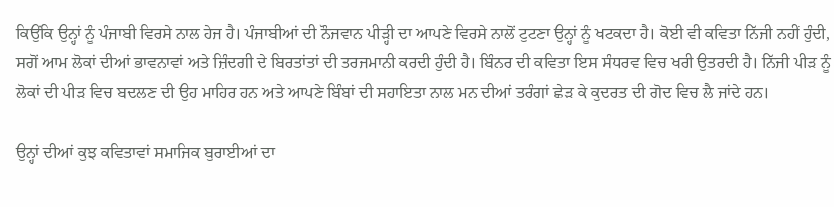ਕਿਉਂਕਿ ਉਨ੍ਹਾਂ ਨੂੰ ਪੰਜਾਬੀ ਵਿਰਸੇ ਨਾਲ ਹੇਜ ਹੈ। ਪੰਜਾਬੀਆਂ ਦੀ ਨੌਜਵਾਨ ਪੀੜ੍ਹੀ ਦਾ ਆਪਣੇ ਵਿਰਸੇ ਨਾਲੋਂ ਟੁਟਣਾ ਉਨ੍ਹਾਂ ਨੂੰ ਖਟਕਦਾ ਹੈ। ਕੋਈ ਵੀ ਕਵਿਤਾ ਨਿੱਜੀ ਨਹੀਂ ਹੁੰਦੀ, ਸਗੋਂ ਆਮ ਲੋਕਾਂ ਦੀਆਂ ਭਾਵਨਾਵਾਂ ਅਤੇ ਜ਼ਿੰਦਗੀ ਦੇ ਬਿਰਤਾਂਤਾਂ ਦੀ ਤਰਜਮਾਨੀ ਕਰਦੀ ਹੁੰਦੀ ਹੈ। ਬਿੰਨਰ ਦੀ ਕਵਿਤਾ ਇਸ ਸੰਧਰਵ ਵਿਚ ਖਰੀ ਉਤਰਦੀ ਹੈ। ਨਿੱਜੀ ਪੀੜ ਨੂੰ ਲੋਕਾਂ ਦੀ ਪੀੜ ਵਿਚ ਬਦਲਣ ਦੀ ਉਹ ਮਾਹਿਰ ਹਨ ਅਤੇ ਆਪਣੇ ਬਿੰਬਾਂ ਦੀ ਸਹਾਇਤਾ ਨਾਲ ਮਨ ਦੀਆਂ ਤਰੰਗਾਂ ਛੇੜ ਕੇ ਕੁਦਰਤ ਦੀ ਗੋਦ ਵਿਚ ਲੈ ਜਾਂਦੇ ਹਨ।

ਉਨ੍ਹਾਂ ਦੀਆਂ ਕੁਝ ਕਵਿਤਾਵਾਂ ਸਮਾਜਿਕ ਬੁਰਾਈਆਂ ਦਾ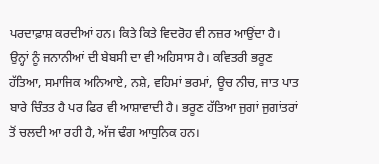ਪਰਦਾਫ਼ਾਸ਼ ਕਰਦੀਆਂ ਹਨ। ਕਿਤੇ ਕਿਤੇ ਵਿਦਰੋਹ ਵੀ ਨਜ਼ਰ ਆਉਂਦਾ ਹੈ। ਉਨ੍ਹਾਂ ਨੂੰ ਜਨਾਨੀਆਂ ਦੀ ਬੇਬਸੀ ਦਾ ਵੀ ਅਹਿਸਾਸ ਹੈ। ਕਵਿਤਰੀ ਭਰੂਣ ਹੱਤਿਆ, ਸਮਾਜਿਕ ਅਨਿਆਏ, ਨਸ਼ੇ, ਵਹਿਮਾਂ ਭਰਮਾਂ, ਊਚ ਨੀਚ, ਜਾਤ ਪਾਤ ਬਾਰੇ ਚਿੰਤਤ ਹੈ ਪਰ ਫਿਰ ਵੀ ਆਸ਼ਾਵਾਦੀ ਹੈ। ਭਰੂਣ ਹੱਤਿਆ ਜੁਗਾਂ ਜੁਗਾਂਤਰਾਂ ਤੋਂ ਚਲਦੀ ਆ ਰਹੀ ਹੈ, ਅੱਜ ਢੰਗ ਆਧੁਨਿਕ ਹਨ।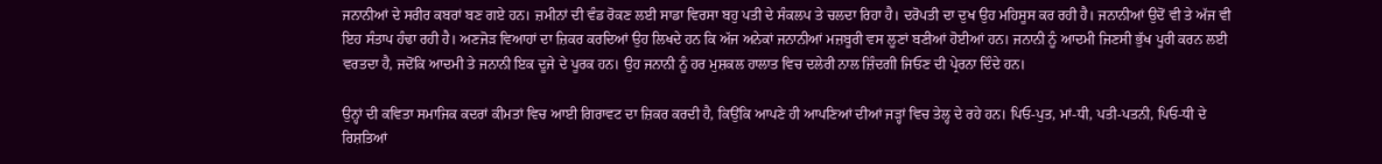ਜਨਾਨੀਆਂ ਦੇ ਸਰੀਰ ਕਬਰਾਂ ਬਣ ਗਏ ਹਨ। ਜ਼ਮੀਨਾਂ ਦੀ ਵੰਡ ਰੋਕਣ ਲਈ ਸਾਡਾ ਵਿਰਸਾ ਬਹੁ ਪਤੀ ਦੇ ਸੰਕਲਪ ਤੇ ਚਲਦਾ ਰਿਹਾ ਹੈ। ਦਰੋਪਤੀ ਦਾ ਦੁਖ ਉਹ ਮਹਿਸੂਸ ਕਰ ਰਹੀ ਹੈ। ਜਨਾਨੀਆਂ ਉਦੋਂ ਵੀ ਤੇ ਅੱਜ ਵੀ ਇਹ ਸੰਤਾਪ ਹੰਢਾ ਰਹੀ ਹੈ। ਅਣਜੋੜ ਵਿਆਹਾਂ ਦਾ ਜ਼ਿਕਰ ਕਰਦਿਆਂ ਉਹ ਲਿਖਦੇ ਹਨ ਕਿ ਅੱਜ ਅਨੇਕਾਂ ਜਨਾਨੀਆਂ ਮਜ਼ਬੂਰੀ ਵਸ ਲੂਣਾਂ ਬਣੀਆਂ ਹੋਈਆਂ ਹਨ। ਜਨਾਨੀ ਨੂੰ ਆਦਮੀ ਜਿਣਸੀ ਭੁੱਖ ਪੂਰੀ ਕਰਨ ਲਈ ਵਰਤਦਾ ਹੈ, ਜਦੋਂਕਿ ਆਦਮੀ ਤੇ ਜਨਾਨੀ ਇਕ ਦੂਜੇ ਦੇ ਪੂਰਕ ਹਨ। ਉਹ ਜਨਾਨੀ ਨੂੰ ਹਰ ਮੁਸ਼ਕਲ ਹਾਲਾਤ ਵਿਚ ਦਲੇਰੀ ਨਾਲ ਜ਼ਿੰਦਗੀ ਜਿਓਣ ਦੀ ਪ੍ਰੇਰਨਾ ਦਿੰਦੇ ਹਨ।

ਉਨ੍ਹਾਂ ਦੀ ਕਵਿਤਾ ਸਮਾਜਿਕ ਕਦਰਾਂ ਕੀਮਤਾਂ ਵਿਚ ਆਈ ਗਿਰਾਵਟ ਦਾ ਜ਼ਿਕਰ ਕਰਦੀ ਹੈ, ਕਿਉਂਕਿ ਆਪਣੇ ਹੀ ਆਪਣਿਆਂ ਦੀਆਂ ਜੜ੍ਹਾਂ ਵਿਚ ਤੇਲ੍ਹ ਦੇ ਰਹੇ ਹਨ। ਪਿਓ-ਪੁਤ, ਮਾਂ-ਧੀ, ਪਤੀ-ਪਤਨੀ, ਪਿਓ-ਧੀ ਦੇ ਰਿਸ਼ਤਿਆਂ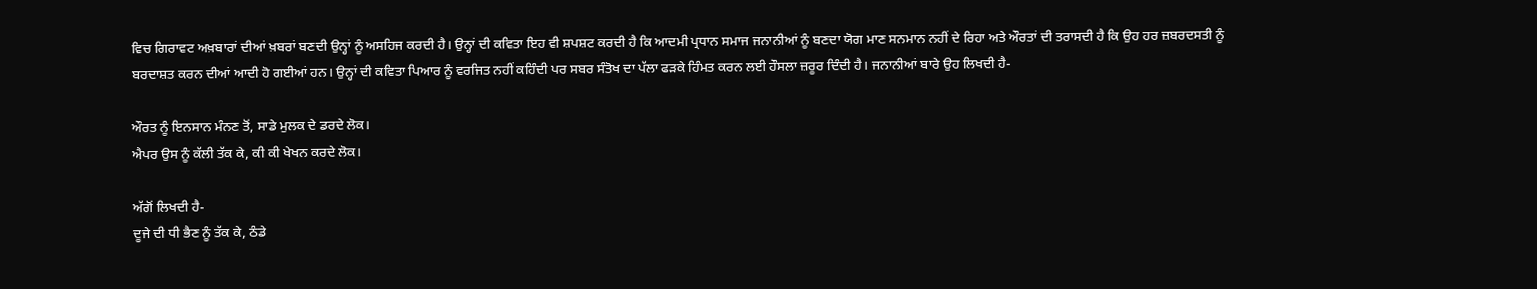ਵਿਚ ਗਿਰਾਵਟ ਅਖ਼ਬਾਰਾਂ ਦੀਆਂ ਖ਼ਬਰਾਂ ਬਣਦੀ ਉਨ੍ਹਾਂ ਨੂੰ ਅਸਹਿਜ ਕਰਦੀ ਹੈ। ਉਨ੍ਹਾਂ ਦੀ ਕਵਿਤਾ ਇਹ ਵੀ ਸ਼ਪਸ਼ਟ ਕਰਦੀ ਹੈ ਕਿ ਆਦਮੀ ਪ੍ਰਧਾਨ ਸਮਾਜ ਜਨਾਨੀਆਂ ਨੂੰ ਬਣਦਾ ਯੋਗ ਮਾਣ ਸਨਮਾਨ ਨਹੀਂ ਦੇ ਰਿਹਾ ਅਤੇ ਔਰਤਾਂ ਦੀ ਤਰਾਸਦੀ ਹੈ ਕਿ ਉਹ ਹਰ ਜ਼ਬਰਦਸਤੀ ਨੂੰ ਬਰਦਾਸ਼ਤ ਕਰਨ ਦੀਆਂ ਆਦੀ ਹੋ ਗਈਆਂ ਹਨ। ਉਨ੍ਹਾਂ ਦੀ ਕਵਿਤਾ ਪਿਆਰ ਨੂੰ ਵਰਜਿਤ ਨਹੀਂ ਕਹਿੰਦੀ ਪਰ ਸਬਰ ਸੰਤੋਖ ਦਾ ਪੱਲਾ ਫੜਕੇ ਹਿੰਮਤ ਕਰਨ ਲਈ ਹੌਸਲਾ ਜ਼ਰੂਰ ਦਿੰਦੀ ਹੈ। ਜਨਾਨੀਆਂ ਬਾਰੇ ਉਹ ਲਿਖਦੀ ਹੈ-

ਔਰਤ ਨੂੰ ਇਨਸਾਨ ਮੰਨਣ ਤੋਂ, ਸਾਡੇ ਮੁਲਕ ਦੇ ਡਰਦੇ ਲੋਕ।
ਐਪਰ ਉਸ ਨੂੰ ਕੱਲੀ ਤੱਕ ਕੇ, ਕੀ ਕੀ ਖੇਖਨ ਕਰਦੇ ਲੋਕ।

ਅੱਗੋਂ ਲਿਖਦੀ ਹੈ-
ਦੂਜੇ ਦੀ ਧੀ ਭੈਣ ਨੂੰ ਤੱਕ ਕੇ, ਠੰਡੇ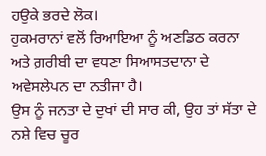ਹਉਕੇ ਭਰਦੇ ਲੋਕ।
ਹੁਕਮਰਾਨਾਂ ਵਲੋਂ ਰਿਆਇਆ ਨੂੰ ਅਣਡਿਠ ਕਰਨਾ ਅਤੇ ਗ਼ਰੀਬੀ ਦਾ ਵਧਣਾ ਸਿਆਸਤਦਾਨਾ ਦੇ ਅਵੇਸਲੇਪਨ ਦਾ ਨਤੀਜਾ ਹੈ।
ਉਸ ਨੂੰ ਜਨਤਾ ਦੇ ਦੁਖਾਂ ਦੀ ਸਾਰ ਕੀ, ਉਹ ਤਾਂ ਸੱਤਾ ਦੇ ਨਸ਼ੇ ਵਿਚ ਚੂਰ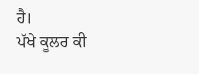ਹੈ।
ਪੱਖੇ ਕੂਲਰ ਕੀ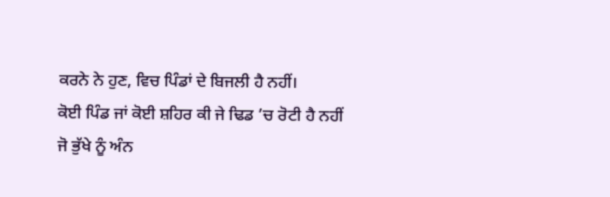ਕਰਨੇ ਨੇ ਹੁਣ, ਵਿਚ ਪਿੰਡਾਂ ਦੇ ਬਿਜਲੀ ਹੈ ਨਹੀਂ।
ਕੋਈ ਪਿੰਡ ਜਾਂ ਕੋਈ ਸ਼ਹਿਰ ਕੀ ਜੇ ਢਿਡ ’ਚ ਰੋਟੀ ਹੈ ਨਹੀਂ
ਜੋ ਭੁੱਖੇ ਨੂੰ ਅੰਨ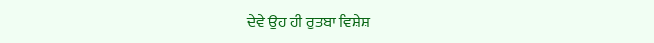ਦੇਵੇ ਉਹ ਹੀ ਰੁਤਬਾ ਵਿਸ਼ੇਸ਼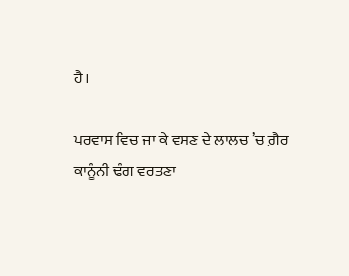ਹੈ।

ਪਰਵਾਸ ਵਿਚ ਜਾ ਕੇ ਵਸਣ ਦੇ ਲਾਲਚ ’ਚ ਗ਼ੈਰ ਕਾਨੂੰਨੀ ਢੰਗ ਵਰਤਣਾ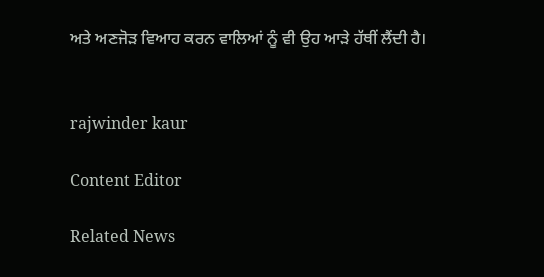ਅਤੇ ਅਣਜੋੜ ਵਿਆਹ ਕਰਨ ਵਾਲਿਆਂ ਨੂੰ ਵੀ ਉਹ ਆੜੇ ਹੱਥੀਂ ਲੈਂਦੀ ਹੈ।


rajwinder kaur

Content Editor

Related News